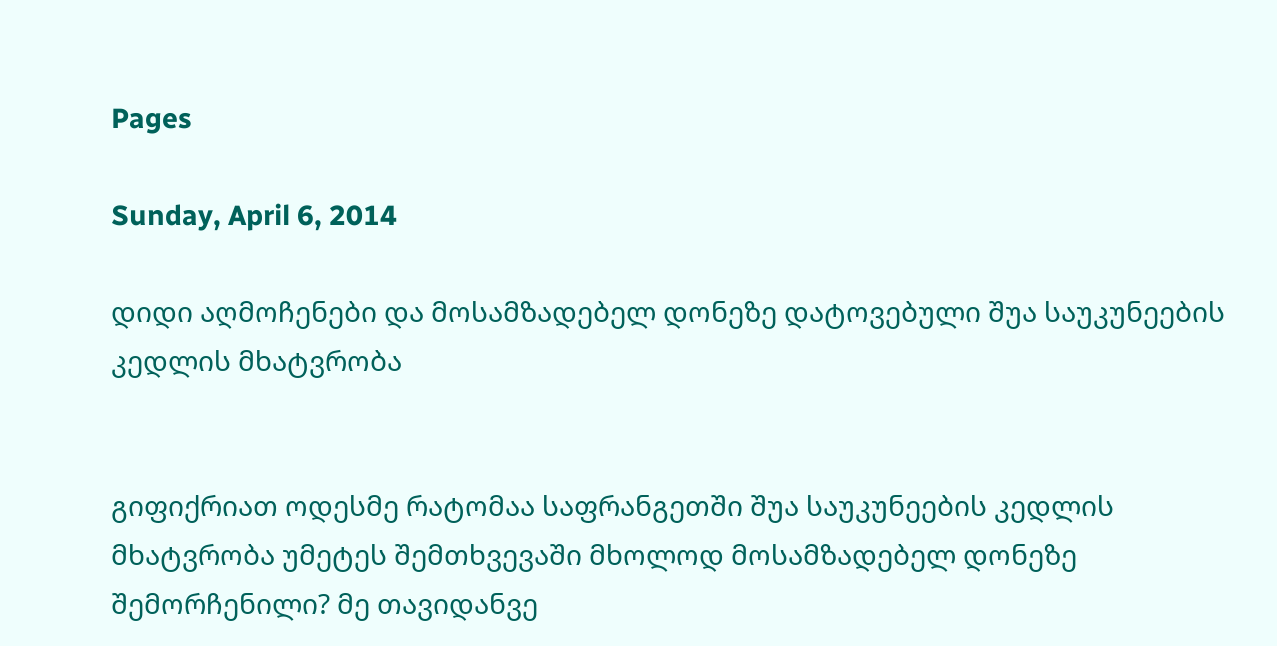Pages

Sunday, April 6, 2014

დიდი აღმოჩენები და მოსამზადებელ დონეზე დატოვებული შუა საუკუნეების კედლის მხატვრობა


გიფიქრიათ ოდესმე რატომაა საფრანგეთში შუა საუკუნეების კედლის მხატვრობა უმეტეს შემთხვევაში მხოლოდ მოსამზადებელ დონეზე შემორჩენილი? მე თავიდანვე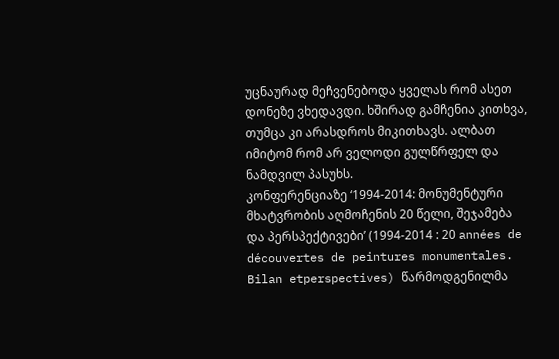უცნაურად მეჩვენებოდა ყველას რომ ასეთ დონეზე ვხედავდი. ხშირად გამჩენია კითხვა, თუმცა კი არასდროს მიკითხავს. ალბათ იმიტომ რომ არ ველოდი გულწრფელ და ნამდვილ პასუხს.
კონფერენციაზე ‘1994-2014: მონუმენტური მხატვრობის აღმოჩენის 20 წელი, შეჯამება და პერსპექტივები’ (1994-2014 : 20 années de découvertes de peintures monumentales. Bilan etperspectives) წარმოდგენილმა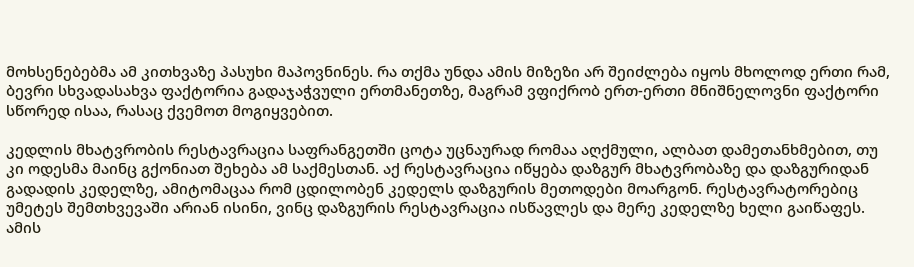მოხსენებებმა ამ კითხვაზე პასუხი მაპოვნინეს. რა თქმა უნდა ამის მიზეზი არ შეიძლება იყოს მხოლოდ ერთი რამ, ბევრი სხვადასახვა ფაქტორია გადაჯაჭვული ერთმანეთზე, მაგრამ ვფიქრობ ერთ-ერთი მნიშნელოვნი ფაქტორი სწორედ ისაა, რასაც ქვემოთ მოგიყვებით.

კედლის მხატვრობის რესტავრაცია საფრანგეთში ცოტა უცნაურად რომაა აღქმული, ალბათ დამეთანხმებით, თუ კი ოდესმა მაინც გქონიათ შეხება ამ საქმესთან. აქ რესტავრაცია იწყება დაზგურ მხატვრობაზე და დაზგურიდან გადადის კედელზე, ამიტომაცაა რომ ცდილობენ კედელს დაზგურის მეთოდები მოარგონ. რესტავრატორებიც უმეტეს შემთხვევაში არიან ისინი, ვინც დაზგურის რესტავრაცია ისწავლეს და მერე კედელზე ხელი გაიწაფეს. ამის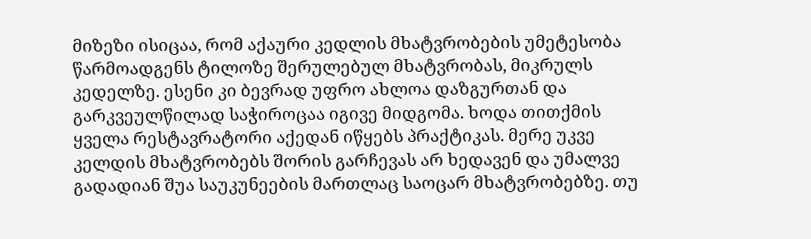მიზეზი ისიცაა, რომ აქაური კედლის მხატვრობების უმეტესობა წარმოადგენს ტილოზე შერულებულ მხატვრობას, მიკრულს კედელზე. ესენი კი ბევრად უფრო ახლოა დაზგურთან და გარკვეულწილად საჭიროცაა იგივე მიდგომა. ხოდა თითქმის ყველა რესტავრატორი აქედან იწყებს პრაქტიკას. მერე უკვე კელდის მხატვრობებს შორის გარჩევას არ ხედავენ და უმალვე გადადიან შუა საუკუნეების მართლაც საოცარ მხატვრობებზე. თუ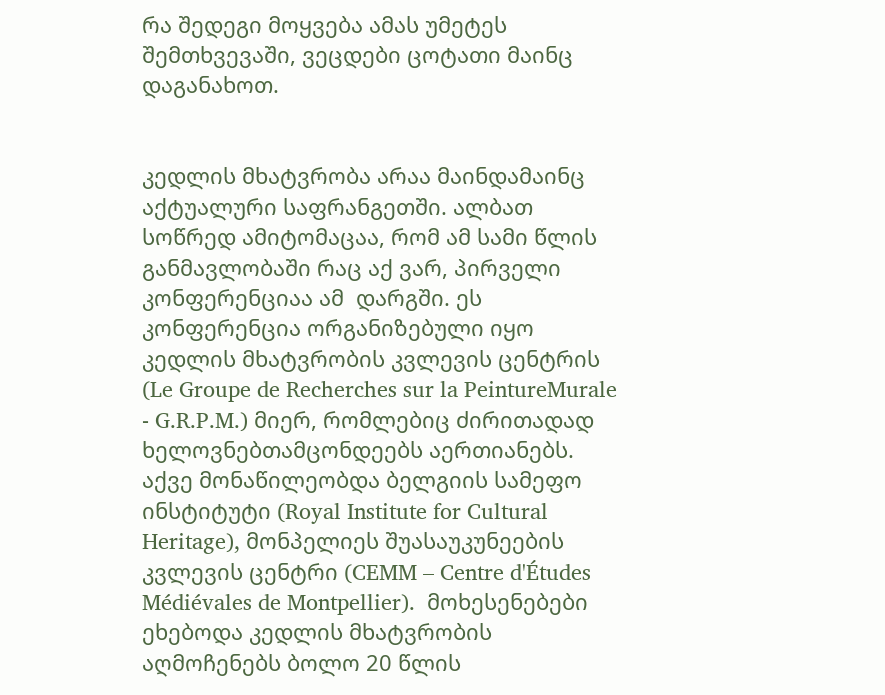რა შედეგი მოყვება ამას უმეტეს შემთხვევაში, ვეცდები ცოტათი მაინც დაგანახოთ.


კედლის მხატვრობა არაა მაინდამაინც აქტუალური საფრანგეთში. ალბათ სოწრედ ამიტომაცაა, რომ ამ სამი წლის განმავლობაში რაც აქ ვარ, პირველი კონფერენციაა ამ  დარგში. ეს კონფერენცია ორგანიზებული იყო კედლის მხატვრობის კვლევის ცენტრის (Le Groupe de Recherches sur la PeintureMurale - G.R.P.M.) მიერ, რომლებიც ძირითადად ხელოვნებთამცონდეებს აერთიანებს. აქვე მონაწილეობდა ბელგიის სამეფო ინსტიტუტი (Royal Institute for Cultural Heritage), მონპელიეს შუასაუკუნეების კვლევის ცენტრი (CEMM – Centre d'Études Médiévales de Montpellier).  მოხესენებები ეხებოდა კედლის მხატვრობის აღმოჩენებს ბოლო 20 წლის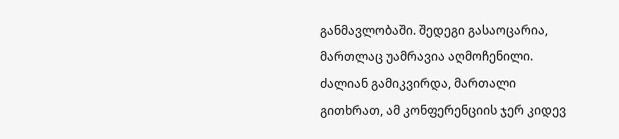განმავლობაში. შედეგი გასაოცარია, მართლაც უამრავია აღმოჩენილი. ძალიან გამიკვირდა, მართალი გითხრათ, ამ კონფერენციის ჯერ კიდევ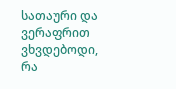სათაური და ვერაფრით ვხვდებოდი, რა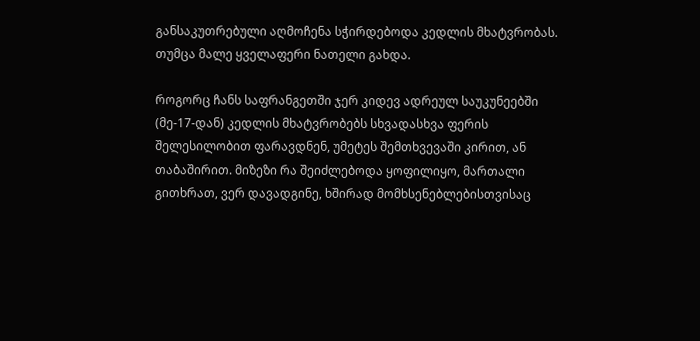განსაკუთრებული აღმოჩენა სჭირდებოდა კედლის მხატვრობას. თუმცა მალე ყველაფერი ნათელი გახდა.

როგორც ჩანს საფრანგეთში ჯერ კიდევ ადრეულ საუკუნეებში (მე-17-დან) კედლის მხატვრობებს სხვადასხვა ფერის შელესილობით ფარავდნენ, უმეტეს შემთხვევაში კირით, ან თაბაშირით. მიზეზი რა შეიძლებოდა ყოფილიყო, მართალი გითხრათ, ვერ დავადგინე, ხშირად მომხსენებლებისთვისაც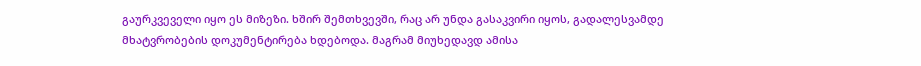გაურკვეველი იყო ეს მიზეზი. ხშირ შემთხვევში, რაც არ უნდა გასაკვირი იყოს, გადალესვამდე მხატვრობების დოკუმენტირება ხდებოდა. მაგრამ მიუხედავდ ამისა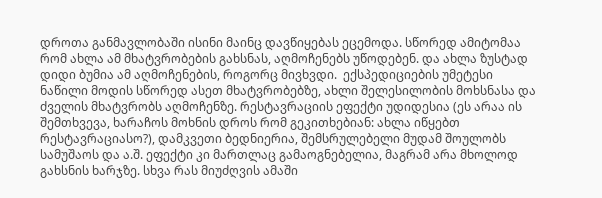დროთა განმავლობაში ისინი მაინც დავწიყებას ეცემოდა. სწორედ ამიტომაა რომ ახლა ამ მხატვრობების გახსნას, აღმოჩენებს უწოდებენ. და ახლა ზუსტად დიდი ბუმია ამ აღმოჩენების, როგორც მივხვდი.  ექსპედიციების უმეტესი ნაწილი მოდის სწორედ ასეთ მხატვრობებზე, ახლი შელესილობის მოხსნასა და ძველის მხატვრობს აღმოჩენზე. რესტავრაციის ეფექტი უდიდესია (ეს არაა ის შემთხვევა, ხარაჩოს მოხნის დროს რომ გეკითხებიან: ახლა იწყებთ რესტავრაციასო?), დამკვეთი ბედნიერია, შემსრულებელი მუდამ შოულობს სამუშაოს და ა.შ. ეფექტი კი მართლაც გამაოგნებელია, მაგრამ არა მხოლოდ გახსნის ხარჯზე. სხვა რას მიუძღვის ამაში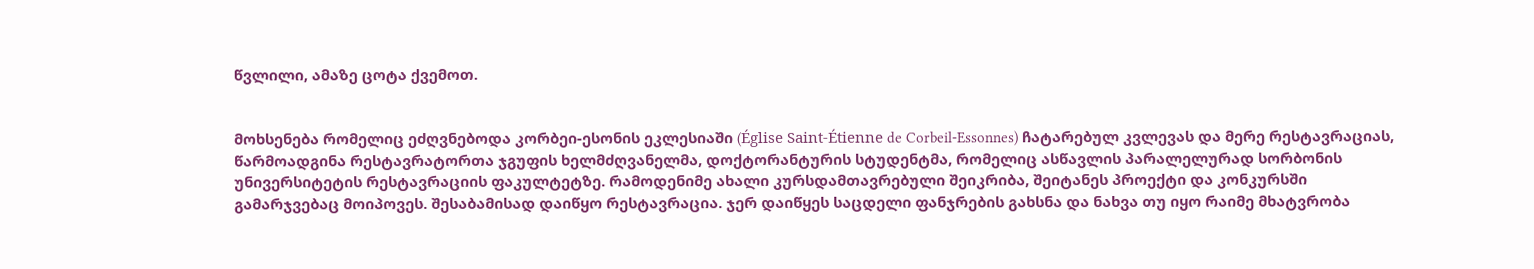წვლილი, ამაზე ცოტა ქვემოთ.


მოხსენება რომელიც ეძღვნებოდა კორბეი-ესონის ეკლესიაში (Église Saint-Étienne de Corbeil-Essonnes) ჩატარებულ კვლევას და მერე რესტავრაციას, წარმოადგინა რესტავრატორთა ჯგუფის ხელმძღვანელმა, დოქტორანტურის სტუდენტმა, რომელიც ასწავლის პარალელურად სორბონის უნივერსიტეტის რესტავრაციის ფაკულტეტზე. რამოდენიმე ახალი კურსდამთავრებული შეიკრიბა, შეიტანეს პროექტი და კონკურსში გამარჯვებაც მოიპოვეს. შესაბამისად დაიწყო რესტავრაცია. ჯერ დაიწყეს საცდელი ფანჯრების გახსნა და ნახვა თუ იყო რაიმე მხატვრობა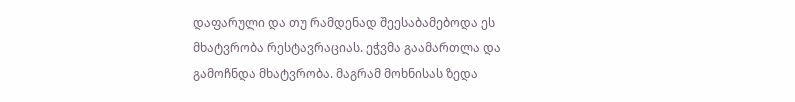დაფარული და თუ რამდენად შეესაბამებოდა ეს მხატვრობა რესტავრაციას. ეჭვმა გაამართლა და გამოჩნდა მხატვრობა. მაგრამ მოხნისას ზედა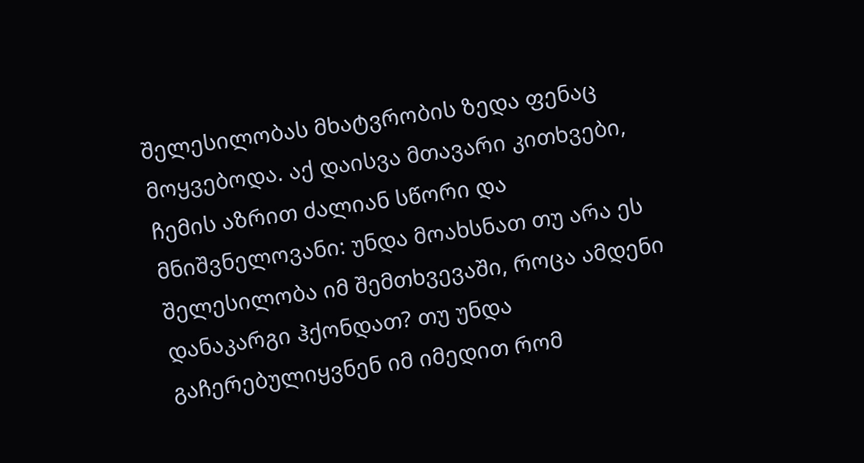შელესილობას მხატვრობის ზედა ფენაც მოყვებოდა. აქ დაისვა მთავარი კითხვები, ჩემის აზრით ძალიან სწორი და მნიშვნელოვანი: უნდა მოახსნათ თუ არა ეს შელესილობა იმ შემთხვევაში, როცა ამდენი დანაკარგი ჰქონდათ? თუ უნდა გაჩერებულიყვნენ იმ იმედით რომ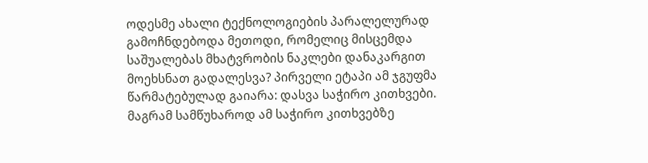ოდესმე ახალი ტექნოლოგიების პარალელურად გამოჩნდებოდა მეთოდი, რომელიც მისცემდა საშუალებას მხატვრობის ნაკლები დანაკარგით მოეხსნათ გადალესვა? პირველი ეტაპი ამ ჯგუფმა წარმატებულად გაიარა: დასვა საჭირო კითხვები. მაგრამ სამწუხაროდ ამ საჭირო კითხვებზე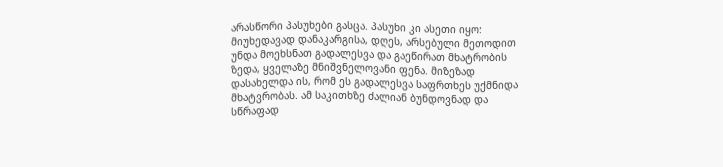არასწორი პასუხები გასცა. პასუხი კი ასეთი იყო: მიუხედავად დანაკარგისა, დღეს, არსებული მეთოდით უნდა მოეხსნათ გადალესვა და გაეწირათ მხატრობის ზედა, ყველაზე მნიშვნელოვანი ფენა. მიზეზად დასახელდა ის, რომ ეს გადალესვა საფრთხეს უქმნიდა მხატვრობას. ამ საკითხზე ძალიან ბუნდოვნად და სწრაფად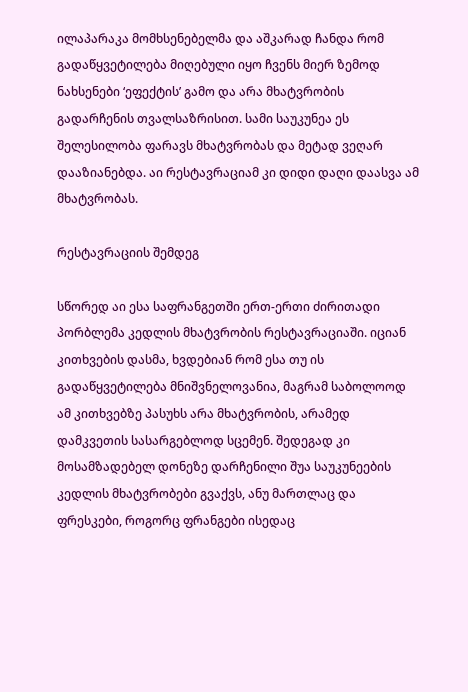ილაპარაკა მომხსენებელმა და აშკარად ჩანდა რომ გადაწყვეტილება მიღებული იყო ჩვენს მიერ ზემოდ ნახსენები ‘ეფექტის’ გამო და არა მხატვრობის გადარჩენის თვალსაზრისით. სამი საუკუნეა ეს შელესილობა ფარავს მხატვრობას და მეტად ვეღარ დააზიანებდა. აი რესტავრაციამ კი დიდი დაღი დაასვა ამ მხატვრობას.

რესტავრაციის შემდეგ

სწორედ აი ესა საფრანგეთში ერთ-ერთი ძირითადი პორბლემა კედლის მხატვრობის რესტავრაციაში. იციან კითხვების დასმა, ხვდებიან რომ ესა თუ ის გადაწყვეტილება მნიშვნელოვანია, მაგრამ საბოლოოდ ამ კითხვებზე პასუხს არა მხატვრობის, არამედ დამკვეთის სასარგებლოდ სცემენ. შედეგად კი მოსამზადებელ დონეზე დარჩენილი შუა საუკუნეების კედლის მხატვრობები გვაქვს, ანუ მართლაც და ფრესკები, როგორც ფრანგები ისედაც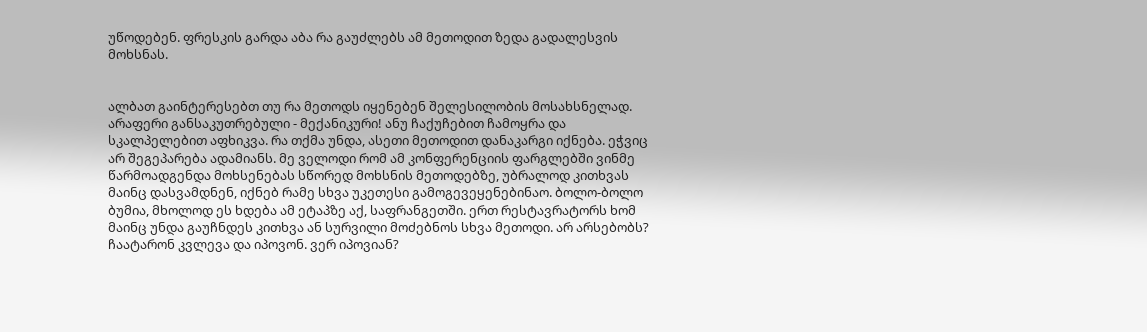უწოდებენ. ფრესკის გარდა აბა რა გაუძლებს ამ მეთოდით ზედა გადალესვის მოხსნას.


ალბათ გაინტერესებთ თუ რა მეთოდს იყენებენ შელესილობის მოსახსნელად. არაფერი განსაკუთრებული - მექანიკური! ანუ ჩაქუჩებით ჩამოყრა და სკალპელებით აფხიკვა. რა თქმა უნდა, ასეთი მეთოდით დანაკარგი იქნება. ეჭვიც არ შეგეპარება ადამიანს. მე ველოდი რომ ამ კონფერენციის ფარგლებში ვინმე წარმოადგენდა მოხსენებას სწორედ მოხსნის მეთოდებზე, უბრალოდ კითხვას მაინც დასვამდნენ, იქნებ რამე სხვა უკეთესი გამოგევეყენებინაო. ბოლო-ბოლო ბუმია, მხოლოდ ეს ხდება ამ ეტაპზე აქ, საფრანგეთში. ერთ რესტავრატორს ხომ მაინც უნდა გაუჩნდეს კითხვა ან სურვილი მოძებნოს სხვა მეთოდი. არ არსებობს? ჩაატარონ კვლევა და იპოვონ. ვერ იპოვიან?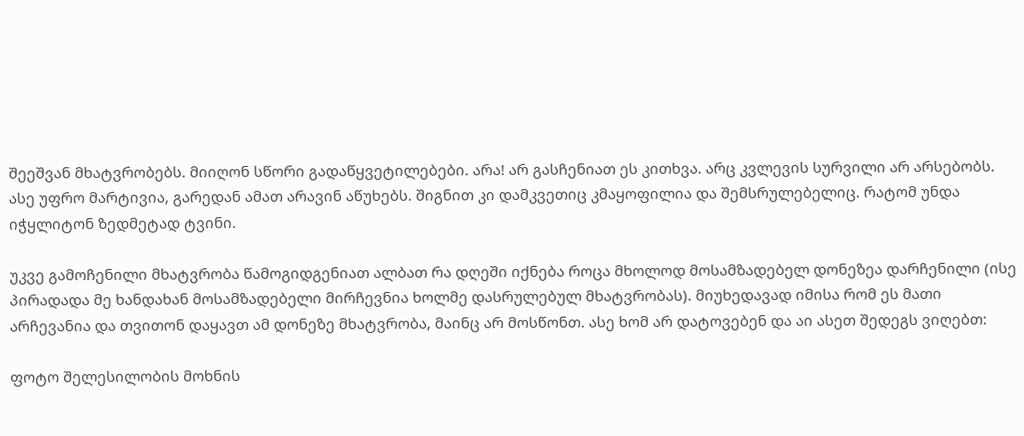შეეშვან მხატვრობებს. მიიღონ სწორი გადაწყვეტილებები. არა! არ გასჩენიათ ეს კითხვა. არც კვლევის სურვილი არ არსებობს. ასე უფრო მარტივია, გარედან ამათ არავინ აწუხებს. შიგნით კი დამკვეთიც კმაყოფილია და შემსრულებელიც. რატომ უნდა იჭყლიტონ ზედმეტად ტვინი.

უკვე გამოჩენილი მხატვრობა წამოგიდგენიათ ალბათ რა დღეში იქნება როცა მხოლოდ მოსამზადებელ დონეზეა დარჩენილი (ისე პირადადა მე ხანდახან მოსამზადებელი მირჩევნია ხოლმე დასრულებულ მხატვრობას). მიუხედავად იმისა რომ ეს მათი არჩევანია და თვითონ დაყავთ ამ დონეზე მხატვრობა, მაინც არ მოსწონთ. ასე ხომ არ დატოვებენ და აი ასეთ შედეგს ვიღებთ:

ფოტო შელესილობის მოხნის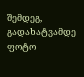შემდეგ, გადახატვამდე
ფოტო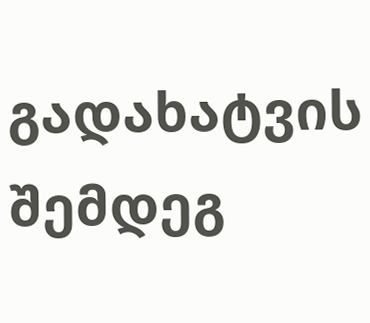გადახატვის შემდეგ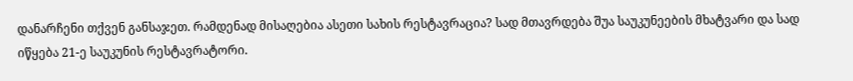დანარჩენი თქვენ განსაჯეთ. რამდენად მისაღებია ასეთი სახის რესტავრაცია? სად მთავრდება შუა საუკუნეების მხატვარი და სად იწყება 21-ე საუკუნის რესტავრატორი.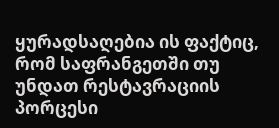ყურადსაღებია ის ფაქტიც, რომ საფრანგეთში თუ უნდათ რესტავრაციის პორცესი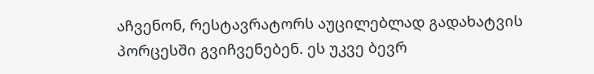აჩვენონ, რესტავრატორს აუცილებლად გადახატვის პორცესში გვიჩვენებენ. ეს უკვე ბევრ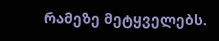რამეზე მეტყველებს.